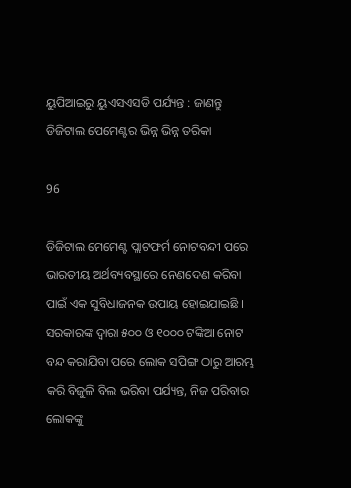ୟୁପିଆଇରୁ ୟୁଏସଏସଡି ପର୍ଯ୍ୟନ୍ତ : ଜାଣନ୍ତୁ ଡିଜିଟାଲ ପେମେଣ୍ଟର ଭିନ୍ନ ଭିନ୍ନ ତରିକା

96

ଡିଜିଟାଲ ମେମେଣ୍ଟ ପ୍ଲାଟଫର୍ମ ନୋଟବନ୍ଦୀ ପରେ ଭାରତୀୟ ଅର୍ଥବ୍ୟବସ୍ଥାରେ ନେଣଦେଣ କରିବା ପାଇଁ ଏକ ସୁବିଧାଜନକ ଉପାୟ ହୋଇଯାଇଛି । ସରକାରଙ୍କ ଦ୍ୱାରା ୫୦୦ ଓ ୧୦୦୦ ଟଙ୍କିଆ ନୋଟ ବନ୍ଦ କରାଯିବା ପରେ ଲୋକ ସପିଙ୍ଗ ଠାରୁ ଆରମ୍ଭ କରି ବିଜୁଳି ବିଲ ଭରିବା ପର୍ଯ୍ୟନ୍ତ, ନିଜ ପରିବାର ଲୋକଙ୍କୁ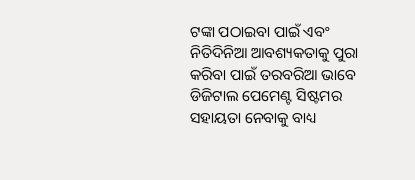ଟଙ୍କା ପଠାଇବା ପାଇଁ ଏବଂ ନିତିଦିନିଆ ଆବଶ୍ୟକତାକୁ ପୁରା କରିବା ପାଇଁ ତରବରିଆ ଭାବେ ଡିଜିଟାଲ ପେମେଣ୍ଟ ସିଷ୍ଟମର ସହାୟତା ନେବାକୁ ବାଧ୍ୟ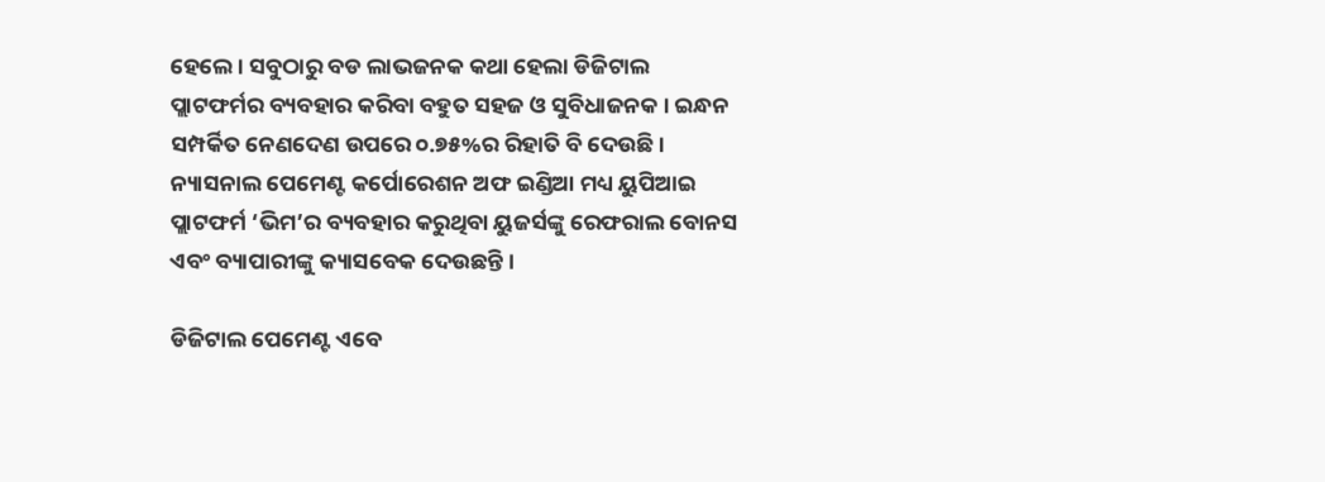ହେଲେ । ସବୁଠାରୁ ବଡ ଲାଭଜନକ କଥା ହେଲା ଡିଜିଟାଲ ପ୍ଲାଟଫର୍ମର ବ୍ୟବହାର କରିବା ବହୁତ ସହଜ ଓ ସୁବିଧାଜନକ । ଇନ୍ଧନ ସମ୍ପର୍କିତ ନେଣଦେଣ ଉପରେ ୦.୭୫%ର ରିହାତି ବି ଦେଉଛି । ନ୍ୟାସନାଲ ପେମେଣ୍ଟ କର୍ପୋରେଶନ ଅଫ ଇଣ୍ଡିଆ ମଧ୍ୟ ୟୁପିଆଇ ପ୍ଲାଟଫର୍ମ ‘ଭିମ’ର ବ୍ୟବହାର କରୁଥିବା ୟୁଜର୍ସଙ୍କୁ ରେଫରାଲ ବୋନସ ଏବଂ ବ୍ୟାପାରୀଙ୍କୁ କ୍ୟାସବେକ ଦେଉଛନ୍ତି ।

ଡିଜିଟାଲ ପେମେଣ୍ଟ ଏବେ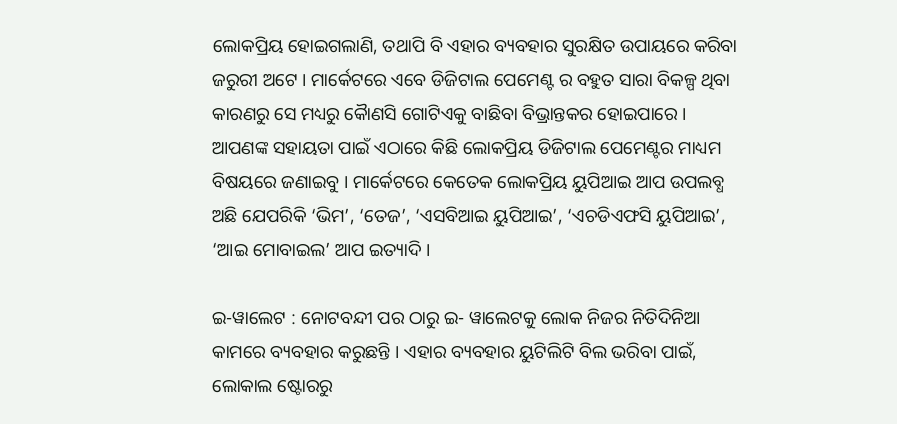ଲୋକପ୍ରିୟ ହୋଇଗଲାଣି, ତଥାପି ବି ଏହାର ବ୍ୟବହାର ସୁରକ୍ଷିତ ଉପାୟରେ କରିବା ଜରୁରୀ ଅଟେ । ମାର୍କେଟରେ ଏବେ ଡିଜିଟାଲ ପେମେଣ୍ଟ ର ବହୁତ ସାରା ବିକଳ୍ପ ଥିବା କାରଣରୁ ସେ ମଧ୍ୟରୁ କୈାଣସି ଗୋଟିଏକୁ ବାଛିବା ବିଭ୍ରାନ୍ତକର ହୋଇପାରେ । ଆପଣଙ୍କ ସହାୟତା ପାଇଁ ଏଠାରେ କିଛି ଲୋକପ୍ରିୟ ଡିଜିଟାଲ ପେମେଣ୍ଟର ମାଧ୍ୟମ ବିଷୟରେ ଜଣାଇବୁ । ମାର୍କେଟରେ କେତେକ ଲୋକପ୍ରିୟ ୟୁପିଆଇ ଆପ ଉପଲବ୍ଧ ଅଛି ଯେପରିକି ‘ଭିମ’, ‘ତେଜ’, ‘ଏସବିଆଇ ୟୁପିଆଇ’, ‘ଏଚଡିଏଫସି ୟୁପିଆଇ’, ‘ଆଇ ମୋବାଇଲ’ ଆପ ଇତ୍ୟାଦି ।

ଇ-ୱାଲେଟ : ନୋଟବନ୍ଦୀ ପର ଠାରୁ ଇ- ୱାଲେଟକୁ ଲୋକ ନିଜର ନିତିଦିନିଆ କାମରେ ବ୍ୟବହାର କରୁଛନ୍ତି । ଏହାର ବ୍ୟବହାର ୟୁଟିଲିଟି ବିଲ ଭରିବା ପାଇଁ, ଲୋକାଲ ଷ୍ଟୋରରୁ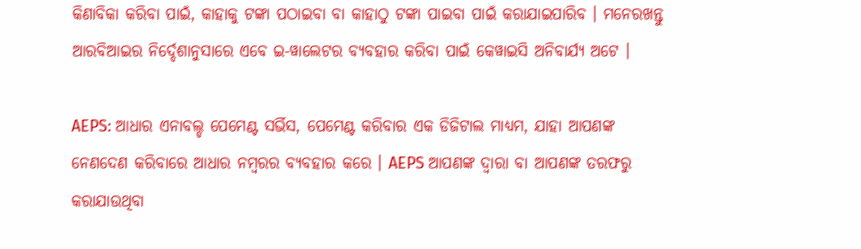କିଣାବିକା କରିବା ପାଇଁ, କାହାକୁ ଟଙ୍କା ପଠାଇବା ବା କାହାଠୁ ଟଙ୍କା ପାଇବା ପାଇଁ କରାଯାଇପାରିବ । ମନେରଖନ୍ତୁ ଆରବିଆଇର ନିର୍ଦ୍ଦେଶାନୁସାରେ ଏବେ ଇ-ୱାଲେଟର ବ୍ୟବହାର କରିବା ପାଇଁ କେୱାଇସି ଅନିବାର୍ଯ୍ୟ ଅଟେ ।

AEPS: ଆଧାର ଏନାବଲ୍ଡ ପେମେଣ୍ଟ ସର୍ଭିସ, ପେମେଣ୍ଟ କରିବାର ଏକ ଡିଜିଟାଲ ମାଧ୍ୟମ, ଯାହା ଆପଣଙ୍କ ନେଣଦେଣ କରିବାରେ ଆଧାର ନମ୍ବରର ବ୍ୟବହାର କରେ । AEPS ଆପଣଙ୍କ ଦ୍ୱାରା ବା ଆପଣଙ୍କ ତରଫରୁ କରାଯାଉଥିବା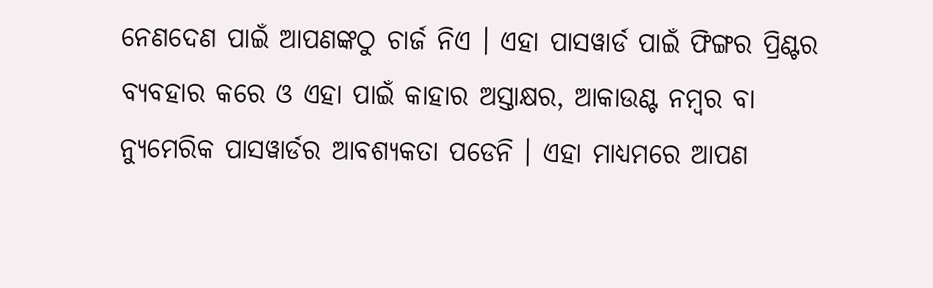ନେଣଦେଣ ପାଇଁ ଆପଣଙ୍କଠୁ ଚାର୍ଜ ନିଏ । ଏହା ପାସୱାର୍ଡ ପାଇଁ ଫିଙ୍ଗର ପ୍ରିଣ୍ଟର ବ୍ୟବହାର କରେ ଓ ଏହା ପାଇଁ କାହାର ଅସ୍ତାକ୍ଷର, ଆକାଉଣ୍ଟ ନମ୍ବର ବା ନ୍ୟୁମେରିକ ପାସୱାର୍ଡର ଆବଶ୍ୟକତା ପଡେନି । ଏହା ମାଧ୍ୟମରେ ଆପଣ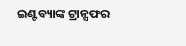ଇଣ୍ଟବ୍ୟାଙ୍କ ଟ୍ରାନ୍ସଫର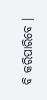ବି କରିପାରିବେ ।